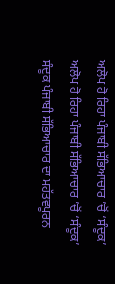ਅਲੋਪ ਹੋ ਰਿਹਾ ਪੰਜਾਬੀ ਸੱਭਿਆਚਾਰ ’ਚੋਂ ‘ਸੰਦੂਕ’
ਅਲੋਪ ਹੋ ਰਿਹਾ ਪੰਜਾਬੀ ਸੱਭਿਆਚਾਰ ’ਚੋਂ ‘ਸੰਦੂਕ’
ਸੰਦੂਕ ਪੰਜਾਬੀ ਸੱਭਿਆਚਾਰ ਦਾ ਮਹੱਤਵਪੂਰਨ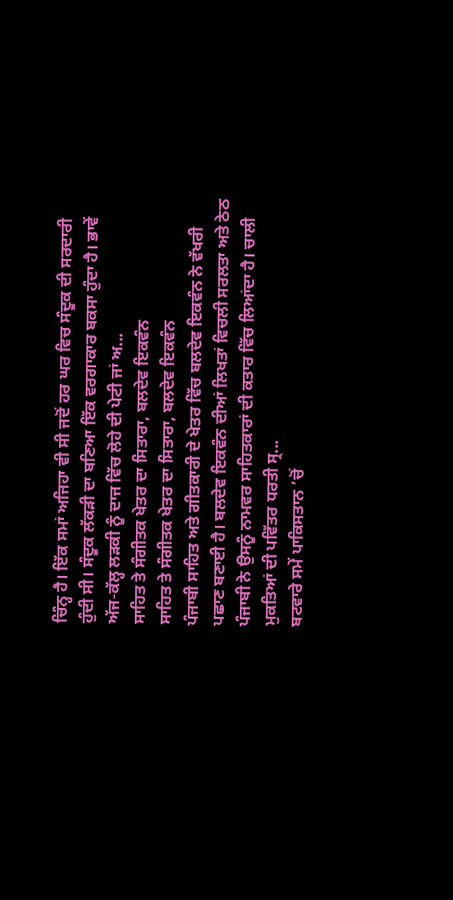ਚਿੰਨ੍ਹ ਹੈ। ਇੱਕ ਸਮਾਂ ਅਜਿਹਾ ਵੀ ਸੀ ਜਦੋਂ ਹਰ ਘਰ ਵਿਚ ਸੰਦੂਕ ਦੀ ਸਰਦਾਰੀ ਹੁੰਦੀ ਸੀ। ਸੰਦੂਕ ਲੱਕੜੀ ਦਾ ਬਣਿਆ ਇੱਕ ਵਰਗਾਕਾਰ ਬਕਸਾ ਹੁੰਦਾ ਹੈ। ਭਾਵੇਂ ਅੱਜ-ਕੱਲ੍ਹ ਲੜਕੀ ਨੂੰ ਦਾਜ ਵਿੱਚ ਲੋਹੇ ਦੀ ਪੇਟੀ ਜਾਂ ਅ...
ਸਾਹਿਤ ਤੇ ਸੰਗੀਤਕ ਖੇਤਰ ਦਾ ਸਿਤਾਰਾ, ਬਲਦੇਵ ਇਕਵੰਨ
ਸਾਹਿਤ ਤੇ ਸੰਗੀਤਕ ਖੇਤਰ ਦਾ ਸਿਤਾਰਾ, ਬਲਦੇਵ ਇਕਵੰਨ
ਪੰਜਾਬੀ ਸਾਹਿਤ ਅਤੇ ਗੀਤਕਾਰੀ ਦੇ ਖੇਤਰ ਵਿੱਚ ਬਲਦੇਵ ਇਕਵੰਨ ਨੇ ਵੱਖਰੀ ਪਛਾਣ ਬਣਾਈ ਹੈ। ਬਲਦੇਵ ਇਕਵੰਨ ਦੀਆਂ ਲਿਖਤਾਂ ਵਿਚਲੀ ਸਰਲਤਾ ਅਤੇ ਠੇਠ ਪੰਜਾਬੀ ਨੇ ਉਸਨੂੰ ਨਾਮਵਰ ਸਾਹਿਤਕਾਰਾਂ ਦੀ ਕਤਾਰ ਵਿੱਚ ਲਿਆਂਦਾ ਹੈ। ਚਾਲੀ ਮੁਕਤਿਆਂ ਦੀ ਪਵਿੱਤਰ ਧਰਤੀ ਸ੍ਰ...
ਬਟਵਾਰੇ ਸਮੇਂ ਪਾਕਿਸਤਾਨ ’ਚੋਂ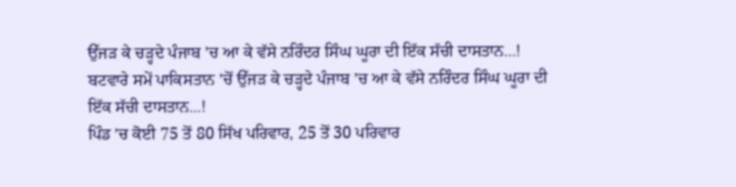ਉੱਜੜ ਕੇ ਚੜ੍ਹਦੇ ਪੰਜਾਬ ’ਚ ਆ ਕੇ ਵੱਸੇ ਨਰਿੰਦਰ ਸਿੰਘ ਘੂਰਾ ਦੀ ਇੱਕ ਸੱਚੀ ਦਾਸਤਾਨ…!
ਬਟਵਾਰੇ ਸਮੇਂ ਪਾਕਿਸਤਾਨ ’ਚੋਂ ਉੱਜੜ ਕੇ ਚੜ੍ਹਦੇ ਪੰਜਾਬ ’ਚ ਆ ਕੇ ਵੱਸੇ ਨਰਿੰਦਰ ਸਿੰਘ ਘੂਰਾ ਦੀ ਇੱਕ ਸੱਚੀ ਦਾਸਤਾਨ...!
ਪਿੰਡ ’ਚ ਕੋਈ 75 ਤੋਂ 80 ਸਿੱਖ ਪਰਿਵਾਰ, 25 ਤੋਂ 30 ਪਰਿਵਾਰ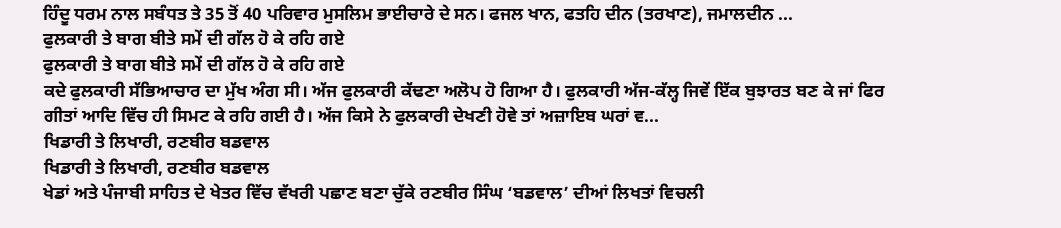ਹਿੰਦੂ ਧਰਮ ਨਾਲ ਸਬੰਧਤ ਤੇ 35 ਤੋਂ 40 ਪਰਿਵਾਰ ਮੁਸਲਿਮ ਭਾਈਚਾਰੇ ਦੇ ਸਨ। ਫਜਲ ਖਾਨ, ਫਤਹਿ ਦੀਨ (ਤਰਖਾਣ), ਜਮਾਲਦੀਨ ...
ਫੁਲਕਾਰੀ ਤੇ ਬਾਗ ਬੀਤੇ ਸਮੇਂ ਦੀ ਗੱਲ ਹੋ ਕੇ ਰਹਿ ਗਏ
ਫੁਲਕਾਰੀ ਤੇ ਬਾਗ ਬੀਤੇ ਸਮੇਂ ਦੀ ਗੱਲ ਹੋ ਕੇ ਰਹਿ ਗਏ
ਕਦੇ ਫੁਲਕਾਰੀ ਸੱਭਿਆਚਾਰ ਦਾ ਮੁੱਖ ਅੰਗ ਸੀ। ਅੱਜ ਫੁਲਕਾਰੀ ਕੱਢਣਾ ਅਲੋਪ ਹੋ ਗਿਆ ਹੈ। ਫੁਲਕਾਰੀ ਅੱਜ-ਕੱਲ੍ਹ ਜਿਵੇਂ ਇੱਕ ਬੁਝਾਰਤ ਬਣ ਕੇ ਜਾਂ ਫਿਰ ਗੀਤਾਂ ਆਦਿ ਵਿੱਚ ਹੀ ਸਿਮਟ ਕੇ ਰਹਿ ਗਈ ਹੈ। ਅੱਜ ਕਿਸੇ ਨੇ ਫੁਲਕਾਰੀ ਦੇਖਣੀ ਹੋਵੇ ਤਾਂ ਅਜ਼ਾਇਬ ਘਰਾਂ ਵ...
ਖਿਡਾਰੀ ਤੇ ਲਿਖਾਰੀ, ਰਣਬੀਰ ਬਡਵਾਲ
ਖਿਡਾਰੀ ਤੇ ਲਿਖਾਰੀ, ਰਣਬੀਰ ਬਡਵਾਲ
ਖੇਡਾਂ ਅਤੇ ਪੰਜਾਬੀ ਸਾਹਿਤ ਦੇ ਖੇਤਰ ਵਿੱਚ ਵੱਖਰੀ ਪਛਾਣ ਬਣਾ ਚੁੱਕੇ ਰਣਬੀਰ ਸਿੰਘ ‘ਬਡਵਾਲ’ ਦੀਆਂ ਲਿਖਤਾਂ ਵਿਚਲੀ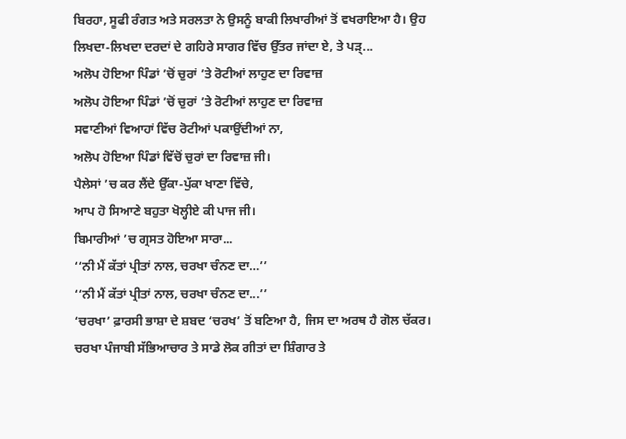ਬਿਰਹਾ, ਸੂਫੀ ਰੰਗਤ ਅਤੇ ਸਰਲਤਾ ਨੇ ਉਸਨੂੰ ਬਾਕੀ ਲਿਖਾਰੀਆਂ ਤੋਂ ਵਖਰਾਇਆ ਹੈ। ਉਹ ਲਿਖਦਾ-ਲਿਖਦਾ ਦਰਦਾਂ ਦੇ ਗਹਿਰੇ ਸਾਗਰ ਵਿੱਚ ਉੱਤਰ ਜਾਂਦਾ ਏ, ਤੇ ਪੜ੍...
ਅਲੋਪ ਹੋਇਆ ਪਿੰਡਾਂ ’ਚੋਂ ਚੁਰਾਂ ’ਤੇ ਰੋਟੀਆਂ ਲਾਹੁਣ ਦਾ ਰਿਵਾਜ਼
ਅਲੋਪ ਹੋਇਆ ਪਿੰਡਾਂ ’ਚੋਂ ਚੁਰਾਂ ’ਤੇ ਰੋਟੀਆਂ ਲਾਹੁਣ ਦਾ ਰਿਵਾਜ਼
ਸਵਾਣੀਆਂ ਵਿਆਹਾਂ ਵਿੱਚ ਰੋਟੀਆਂ ਪਕਾਉਂਦੀਆਂ ਨਾ,
ਅਲੋਪ ਹੋਇਆ ਪਿੰਡਾਂ ਵਿੱਚੋਂ ਚੁਰਾਂ ਦਾ ਰਿਵਾਜ਼ ਜੀ।
ਪੈਲੇਸਾਂ ’ਚ ਕਰ ਲੈਂਦੇ ਉੱਕਾ-ਪੁੱਕਾ ਖਾਣਾ ਵਿੱਚੇ,
ਆਪ ਹੋ ਸਿਆਣੇ ਬਹੁਤਾ ਖੋਲ੍ਹੀਏ ਕੀ ਪਾਜ ਜੀ।
ਬਿਮਾਰੀਆਂ ’ਚ ਗ੍ਰਸਤ ਹੋਇਆ ਸਾਰਾ...
‘‘ਨੀ ਮੈਂ ਕੱਤਾਂ ਪ੍ਰੀਤਾਂ ਨਾਲ, ਚਰਖਾ ਚੰਨਣ ਦਾ…’’
‘‘ਨੀ ਮੈਂ ਕੱਤਾਂ ਪ੍ਰੀਤਾਂ ਨਾਲ, ਚਰਖਾ ਚੰਨਣ ਦਾ...’’
‘ਚਰਖਾ’ ਫ਼ਾਰਸੀ ਭਾਸ਼ਾ ਦੇ ਸ਼ਬਦ ‘ਚਰਖ’ ਤੋਂ ਬਣਿਆ ਹੈ, ਜਿਸ ਦਾ ਅਰਥ ਹੈ ਗੋਲ ਚੱਕਰ। ਚਰਖਾ ਪੰਜਾਬੀ ਸੱਭਿਆਚਾਰ ਤੇ ਸਾਡੇ ਲੋਕ ਗੀਤਾਂ ਦਾ ਸ਼ਿੰਗਾਰ ਤੇ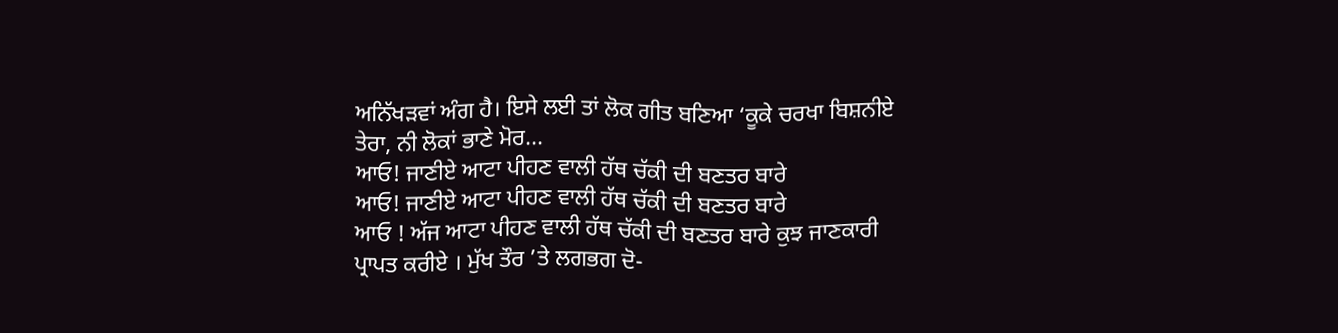ਅਨਿੱਖੜਵਾਂ ਅੰਗ ਹੈ। ਇਸੇ ਲਈ ਤਾਂ ਲੋਕ ਗੀਤ ਬਣਿਆ ‘ਕੂਕੇ ਚਰਖਾ ਬਿਸ਼ਨੀਏ ਤੇਰਾ, ਨੀ ਲੋਕਾਂ ਭਾਣੇ ਮੋਰ...
ਆਓ! ਜਾਣੀਏ ਆਟਾ ਪੀਹਣ ਵਾਲੀ ਹੱਥ ਚੱਕੀ ਦੀ ਬਣਤਰ ਬਾਰੇ
ਆਓ! ਜਾਣੀਏ ਆਟਾ ਪੀਹਣ ਵਾਲੀ ਹੱਥ ਚੱਕੀ ਦੀ ਬਣਤਰ ਬਾਰੇ
ਆਓ ! ਅੱਜ ਆਟਾ ਪੀਹਣ ਵਾਲੀ ਹੱਥ ਚੱਕੀ ਦੀ ਬਣਤਰ ਬਾਰੇ ਕੁਝ ਜਾਣਕਾਰੀ ਪ੍ਰਾਪਤ ਕਰੀਏ । ਮੁੱਖ ਤੌਰ ’ਤੇ ਲਗਭਗ ਦੋ-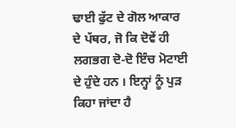ਢਾਈ ਫੁੱਟ ਦੇ ਗੋਲ ਆਕਾਰ ਦੇ ਪੱਥਰ, ਜੋ ਕਿ ਦੋਵੇਂ ਹੀ ਲਗਭਗ ਦੋ-ਦੋ ਇੰਚ ਮੋਟਾਈ ਦੇ ਹੁੰਦੇ ਹਨ । ਇਨ੍ਹਾਂ ਨੂੰ ਪੁੜ ਕਿਹਾ ਜਾਂਦਾ ਹੈ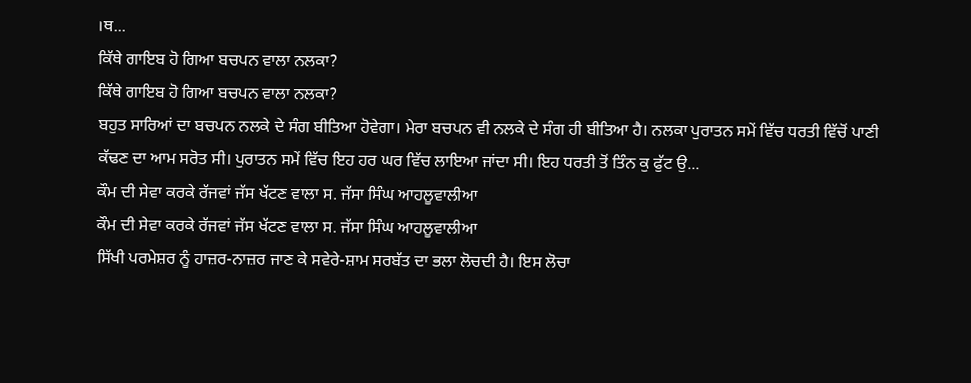।ਥ...
ਕਿੱਥੇ ਗਾਇਬ ਹੋ ਗਿਆ ਬਚਪਨ ਵਾਲਾ ਨਲਕਾ?
ਕਿੱਥੇ ਗਾਇਬ ਹੋ ਗਿਆ ਬਚਪਨ ਵਾਲਾ ਨਲਕਾ?
ਬਹੁਤ ਸਾਰਿਆਂ ਦਾ ਬਚਪਨ ਨਲਕੇ ਦੇ ਸੰਗ ਬੀਤਿਆ ਹੋਵੇਗਾ। ਮੇਰਾ ਬਚਪਨ ਵੀ ਨਲਕੇ ਦੇ ਸੰਗ ਹੀ ਬੀਤਿਆ ਹੈ। ਨਲਕਾ ਪੁਰਾਤਨ ਸਮੇਂ ਵਿੱਚ ਧਰਤੀ ਵਿੱਚੋਂ ਪਾਣੀ ਕੱਢਣ ਦਾ ਆਮ ਸਰੋਤ ਸੀ। ਪੁਰਾਤਨ ਸਮੇਂ ਵਿੱਚ ਇਹ ਹਰ ਘਰ ਵਿੱਚ ਲਾਇਆ ਜਾਂਦਾ ਸੀ। ਇਹ ਧਰਤੀ ਤੋਂ ਤਿੰਨ ਕੁ ਫੁੱਟ ਉ...
ਕੌਮ ਦੀ ਸੇਵਾ ਕਰਕੇ ਰੱਜਵਾਂ ਜੱਸ ਖੱਟਣ ਵਾਲਾ ਸ. ਜੱਸਾ ਸਿੰਘ ਆਹਲੂਵਾਲੀਆ
ਕੌਮ ਦੀ ਸੇਵਾ ਕਰਕੇ ਰੱਜਵਾਂ ਜੱਸ ਖੱਟਣ ਵਾਲਾ ਸ. ਜੱਸਾ ਸਿੰਘ ਆਹਲੂਵਾਲੀਆ
ਸਿੱਖੀ ਪਰਮੇਸ਼ਰ ਨੂੰ ਹਾਜ਼ਰ-ਨਾਜ਼ਰ ਜਾਣ ਕੇ ਸਵੇਰੇ-ਸ਼ਾਮ ਸਰਬੱਤ ਦਾ ਭਲਾ ਲੋਚਦੀ ਹੈ। ਇਸ ਲੋਚਾ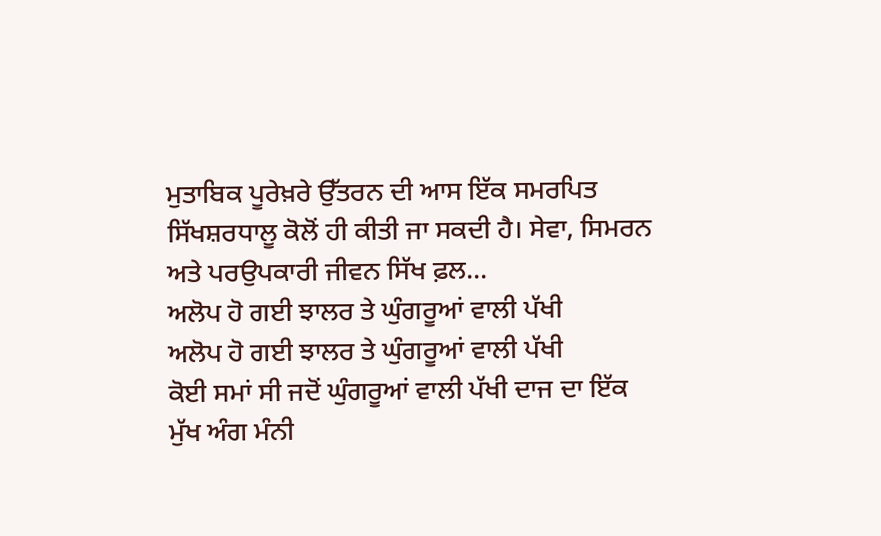ਮੁਤਾਬਿਕ ਪੂਰੇਖ਼ਰੇ ਉੱਤਰਨ ਦੀ ਆਸ ਇੱਕ ਸਮਰਪਿਤ ਸਿੱਖਸ਼ਰਧਾਲੂ ਕੋਲੋਂ ਹੀ ਕੀਤੀ ਜਾ ਸਕਦੀ ਹੈ। ਸੇਵਾ, ਸਿਮਰਨ ਅਤੇ ਪਰਉਪਕਾਰੀ ਜੀਵਨ ਸਿੱਖ ਫ਼ਲ...
ਅਲੋਪ ਹੋ ਗਈ ਝਾਲਰ ਤੇ ਘੁੰਗਰੂਆਂ ਵਾਲੀ ਪੱਖੀ
ਅਲੋਪ ਹੋ ਗਈ ਝਾਲਰ ਤੇ ਘੁੰਗਰੂਆਂ ਵਾਲੀ ਪੱਖੀ
ਕੋਈ ਸਮਾਂ ਸੀ ਜਦੋਂ ਘੁੰਗਰੂਆਂ ਵਾਲੀ ਪੱਖੀ ਦਾਜ ਦਾ ਇੱਕ ਮੁੱਖ ਅੰਗ ਮੰਨੀ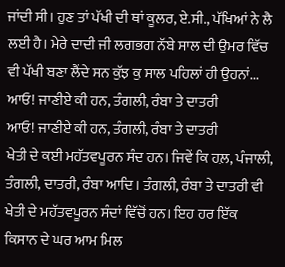ਜਾਂਦੀ ਸੀ। ਹੁਣ ਤਾਂ ਪੱਖੀ ਦੀ ਥਾਂ ਕੂਲਰ, ਏ.ਸੀ., ਪੱਖਿਆਂ ਨੇ ਲੈ ਲਈ ਹੈ। ਮੇਰੇ ਦਾਦੀ ਜੀ ਲਗਭਗ ਨੱਬੇ ਸਾਲ ਦੀ ਉਮਰ ਵਿੱਚ ਵੀ ਪੱਖੀ ਬਣਾ ਲੈਂਦੇ ਸਨ ਕੁੱਝ ਕੁ ਸਾਲ ਪਹਿਲਾਂ ਹੀ ਉਹਨਾਂ...
ਆਓ! ਜਾਣੀਏ ਕੀ ਹਨ, ਤੰਗਲੀ, ਰੰਬਾ ਤੇ ਦਾਤਰੀ
ਆਓ! ਜਾਣੀਏ ਕੀ ਹਨ, ਤੰਗਲੀ, ਰੰਬਾ ਤੇ ਦਾਤਰੀ
ਖੇਤੀ ਦੇ ਕਈ ਮਹੱਤਵਪੂਰਨ ਸੰਦ ਹਨ। ਜਿਵੇਂ ਕਿ ਹਲ਼, ਪੰਜਾਲੀ, ਤੰਗਲੀ, ਦਾਤਰੀ, ਰੰਬਾ ਆਦਿ। ਤੰਗਲੀ, ਰੰਬਾ ਤੇ ਦਾਤਰੀ ਵੀ ਖੇਤੀ ਦੇ ਮਹੱਤਵਪੂਰਨ ਸੰਦਾਂ ਵਿੱਚੋਂ ਹਨ। ਇਹ ਹਰ ਇੱਕ ਕਿਸਾਨ ਦੇ ਘਰ ਆਮ ਮਿਲ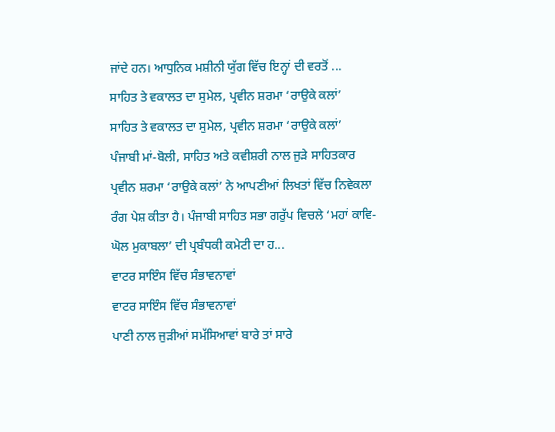ਜਾਂਦੇ ਹਨ। ਆਧੁਨਿਕ ਮਸ਼ੀਨੀ ਯੁੱਗ ਵਿੱਚ ਇਨ੍ਹਾਂ ਦੀ ਵਰਤੋਂ ...
ਸਾਹਿਤ ਤੇ ਵਕਾਲਤ ਦਾ ਸੁਮੇਲ, ਪ੍ਰਵੀਨ ਸ਼ਰਮਾ ‘ਰਾਉਕੇ ਕਲਾਂ’
ਸਾਹਿਤ ਤੇ ਵਕਾਲਤ ਦਾ ਸੁਮੇਲ, ਪ੍ਰਵੀਨ ਸ਼ਰਮਾ ‘ਰਾਉਕੇ ਕਲਾਂ’
ਪੰਜਾਬੀ ਮਾਂ-ਬੋਲੀ, ਸਾਹਿਤ ਅਤੇ ਕਵੀਸ਼ਰੀ ਨਾਲ ਜੁੜੇ ਸਾਹਿਤਕਾਰ ਪ੍ਰਵੀਨ ਸ਼ਰਮਾ ‘ਰਾਉਕੇ ਕਲਾਂ’ ਨੇ ਆਪਣੀਆਂ ਲਿਖਤਾਂ ਵਿੱਚ ਨਿਵੇਕਲਾ ਰੰਗ ਪੇਸ਼ ਕੀਤਾ ਹੈ। ਪੰਜਾਬੀ ਸਾਹਿਤ ਸਭਾ ਗਰੁੱਪ ਵਿਚਲੇ ‘ਮਹਾਂ ਕਾਵਿ-ਘੋਲ ਮੁਕਾਬਲਾ’ ਦੀ ਪ੍ਰਬੰਧਕੀ ਕਮੇਟੀ ਦਾ ਹ...
ਵਾਟਰ ਸਾਇੰਸ ਵਿੱਚ ਸੰਭਾਵਨਾਵਾਂ
ਵਾਟਰ ਸਾਇੰਸ ਵਿੱਚ ਸੰਭਾਵਨਾਵਾਂ
ਪਾਣੀ ਨਾਲ ਜੁੜੀਆਂ ਸਮੱਸਿਆਵਾਂ ਬਾਰੇ ਤਾਂ ਸਾਰੇ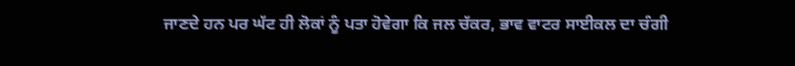ਜਾਣਦੇ ਹਨ ਪਰ ਘੱਟ ਹੀ ਲੋਕਾਂ ਨੂੰ ਪਤਾ ਹੋਵੇਗਾ ਕਿ ਜਲ ਚੱਕਰ, ਭਾਵ ਵਾਟਰ ਸਾਈਕਲ ਦਾ ਚੰਗੀ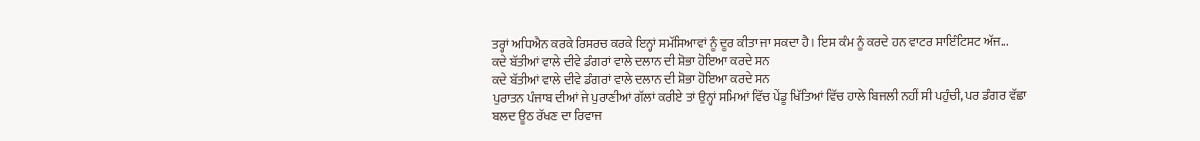ਤਰ੍ਹਾਂ ਅਧਿਐਨ ਕਰਕੇ ਰਿਸਰਚ ਕਰਕੇ ਇਨ੍ਹਾਂ ਸਮੱਸਿਆਵਾਂ ਨੂੰ ਦੂਰ ਕੀਤਾ ਜਾ ਸਕਦਾ ਹੈ। ਇਸ ਕੰਮ ਨੂੰ ਕਰਦੇ ਹਨ ਵਾਟਰ ਸਾਇੰਟਿਸਟ ਅੱਜ...
ਕਦੇ ਬੱਤੀਆਂ ਵਾਲੇ ਦੀਵੇ ਡੰਗਰਾਂ ਵਾਲੇ ਦਲਾਨ ਦੀ ਸ਼ੋਭਾ ਹੋਇਆ ਕਰਦੇ ਸਨ
ਕਦੇ ਬੱਤੀਆਂ ਵਾਲੇ ਦੀਵੇ ਡੰਗਰਾਂ ਵਾਲੇ ਦਲਾਨ ਦੀ ਸ਼ੋਭਾ ਹੋਇਆ ਕਰਦੇ ਸਨ
ਪੁਰਾਤਨ ਪੰਜਾਬ ਦੀਆਂ ਜੇ ਪੁਰਾਣੀਆਂ ਗੱਲਾਂ ਕਰੀਏ ਤਾਂ ਉਨ੍ਹਾਂ ਸਮਿਆਂ ਵਿੱਚ ਪੇਂਡੂ ਖਿੱਤਿਆਂ ਵਿੱਚ ਹਾਲੇ ਬਿਜਲੀ ਨਹੀਂ ਸੀ ਪਹੁੰਚੀ, ਪਰ ਡੰਗਰ ਵੱਛਾ ਬਲਦ ਊਠ ਰੱਖਣ ਦਾ ਰਿਵਾਜ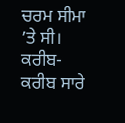ਚਰਮ ਸੀਮਾ ’ਤੇ ਸੀ। ਕਰੀਬ-ਕਰੀਬ ਸਾਰੇ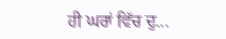ਹੀ ਘਰਾਂ ਵਿੱਚ ਦੁ...